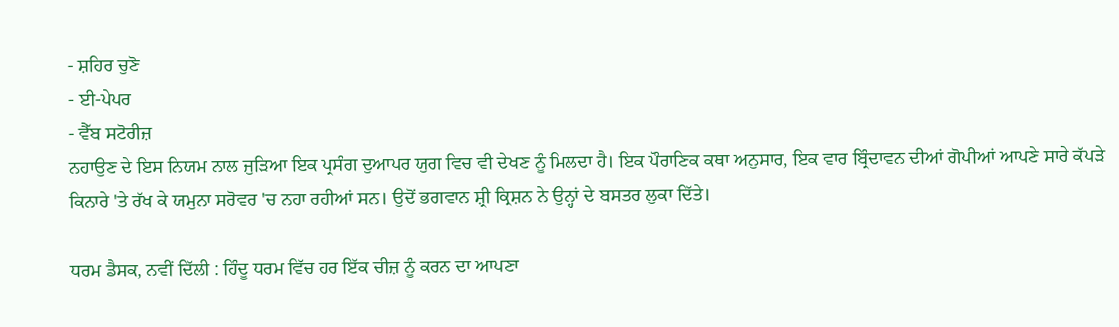- ਸ਼ਹਿਰ ਚੁਣੋ
- ਈ-ਪੇਪਰ
- ਵੈੱਬ ਸਟੋਰੀਜ਼
ਨਹਾਉਣ ਦੇ ਇਸ ਨਿਯਮ ਨਾਲ ਜੁੜਿਆ ਇਕ ਪ੍ਰਸੰਗ ਦੁਆਪਰ ਯੁਗ ਵਿਚ ਵੀ ਦੇਖਣ ਨੂੰ ਮਿਲਦਾ ਹੈ। ਇਕ ਪੌਰਾਣਿਕ ਕਥਾ ਅਨੁਸਾਰ, ਇਕ ਵਾਰ ਬ੍ਰਿੰਦਾਵਨ ਦੀਆਂ ਗੋਪੀਆਂ ਆਪਣੇ ਸਾਰੇ ਕੱਪੜੇ ਕਿਨਾਰੇ 'ਤੇ ਰੱਖ ਕੇ ਯਮੁਨਾ ਸਰੋਵਰ 'ਚ ਨਹਾ ਰਹੀਆਂ ਸਨ। ਉਦੋਂ ਭਗਵਾਨ ਸ਼੍ਰੀ ਕ੍ਰਿਸ਼ਨ ਨੇ ਉਨ੍ਹਾਂ ਦੇ ਬਸਤਰ ਲੁਕਾ ਦਿੱਤੇ।

ਧਰਮ ਡੈਸਕ, ਨਵੀਂ ਦਿੱਲੀ : ਹਿੰਦੂ ਧਰਮ ਵਿੱਚ ਹਰ ਇੱਕ ਚੀਜ਼ ਨੂੰ ਕਰਨ ਦਾ ਆਪਣਾ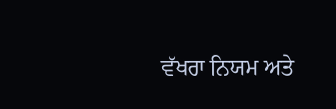ਵੱਖਰਾ ਨਿਯਮ ਅਤੇ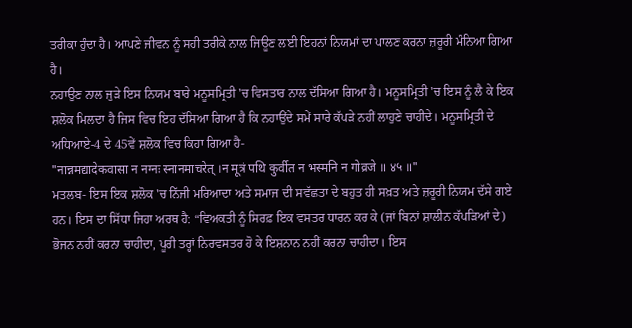ਤਰੀਕਾ ਹੁੰਦਾ ਹੈ। ਆਪਣੇ ਜੀਵਨ ਨੂੰ ਸਹੀ ਤਰੀਕੇ ਨਾਲ ਜਿਊਣ ਲਈ ਇਹਨਾਂ ਨਿਯਮਾਂ ਦਾ ਪਾਲਣ ਕਰਨਾ ਜ਼ਰੂਰੀ ਮੰਨਿਆ ਗਿਆ ਹੈ।
ਨਹਾਉਣ ਨਾਲ ਜੁੜੇ ਇਸ ਨਿਯਮ ਬਾਰੇ ਮਨੂਸਮ੍ਰਿਤੀ 'ਚ ਵਿਸਤਾਰ ਨਾਲ ਦੱਸਿਆ ਗਿਆ ਹੈ। ਮਨੂਸਮ੍ਰਿਤੀ 'ਚ ਇਸ ਨੂੰ ਲੈ ਕੇ ਇਕ ਸ਼ਲੋਕ ਮਿਲਦਾ ਹੈ ਜਿਸ ਵਿਚ ਇਹ ਦੱਸਿਆ ਗਿਆ ਹੈ ਕਿ ਨਹਾਉਂਦੇ ਸਮੇਂ ਸਾਰੇ ਕੱਪੜੇ ਨਹੀਂ ਲਾਹੁਣੇ ਚਾਹੀਦੇ। ਮਨੂਸਮ੍ਰਿਤੀ ਦੇ ਅਧਿਆਏ-4 ਦੇ 45ਵੇਂ ਸ਼ਲੋਕ ਵਿਚ ਕਿਹਾ ਗਿਆ ਹੈ-
"नान्नमद्यादेकवासा न नग्नः स्नानमाचरेत् ।न मूत्रं पथि कुर्वीत न भस्मनि न गोव्रजे ॥ ४५ ॥"
ਮਤਲਬ- ਇਸ ਇਕ ਸ਼ਲੋਕ 'ਚ ਨਿੱਜੀ ਮਰਿਆਦਾ ਅਤੇ ਸਮਾਜ ਦੀ ਸਵੱਛਤਾ ਦੇ ਬਹੁਤ ਹੀ ਸਖ਼ਤ ਅਤੇ ਜ਼ਰੂਰੀ ਨਿਯਮ ਦੱਸੇ ਗਏ ਹਨ। ਇਸ ਦਾ ਸਿੱਧਾ ਜਿਹਾ ਅਰਥ ਹੈ: “ਵਿਅਕਤੀ ਨੂੰ ਸਿਰਫ਼ ਇਕ ਵਸਤਰ ਧਾਰਨ ਕਰ ਕੇ (ਜਾਂ ਬਿਨਾਂ ਸ਼ਾਲੀਨ ਕੱਪੜਿਆਂ ਦੇ) ਭੋਜਨ ਨਹੀਂ ਕਰਨਾ ਚਾਹੀਦਾ, ਪੂਰੀ ਤਰ੍ਹਾਂ ਨਿਰਵਸਤਰ ਹੋ ਕੇ ਇਸ਼ਨਾਨ ਨਹੀਂ ਕਰਨਾ ਚਾਹੀਦਾ। ਇਸ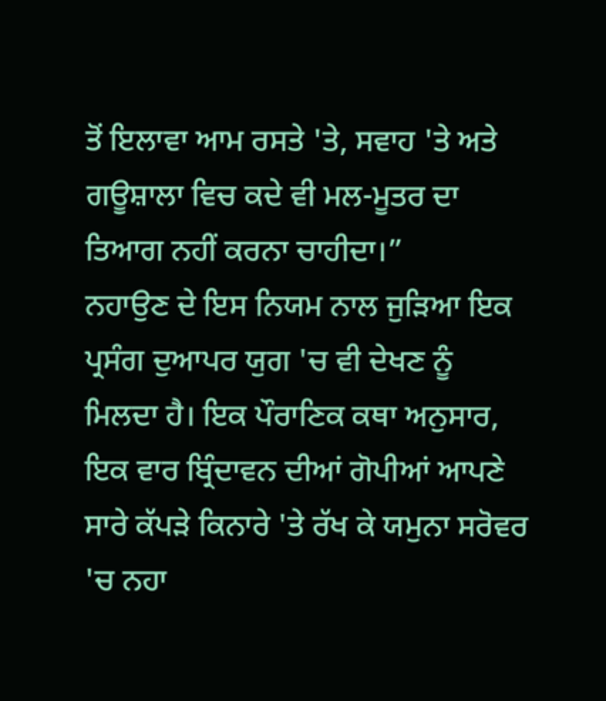ਤੋਂ ਇਲਾਵਾ ਆਮ ਰਸਤੇ 'ਤੇ, ਸਵਾਹ 'ਤੇ ਅਤੇ ਗਊਸ਼ਾਲਾ ਵਿਚ ਕਦੇ ਵੀ ਮਲ-ਮੂਤਰ ਦਾ ਤਿਆਗ ਨਹੀਂ ਕਰਨਾ ਚਾਹੀਦਾ।”
ਨਹਾਉਣ ਦੇ ਇਸ ਨਿਯਮ ਨਾਲ ਜੁੜਿਆ ਇਕ ਪ੍ਰਸੰਗ ਦੁਆਪਰ ਯੁਗ 'ਚ ਵੀ ਦੇਖਣ ਨੂੰ ਮਿਲਦਾ ਹੈ। ਇਕ ਪੌਰਾਣਿਕ ਕਥਾ ਅਨੁਸਾਰ, ਇਕ ਵਾਰ ਬ੍ਰਿੰਦਾਵਨ ਦੀਆਂ ਗੋਪੀਆਂ ਆਪਣੇ ਸਾਰੇ ਕੱਪੜੇ ਕਿਨਾਰੇ 'ਤੇ ਰੱਖ ਕੇ ਯਮੁਨਾ ਸਰੋਵਰ 'ਚ ਨਹਾ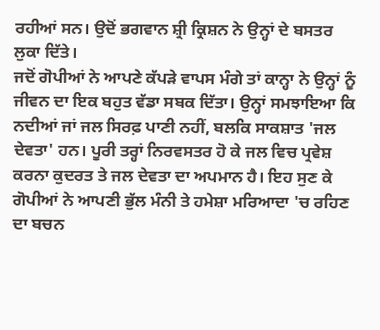ਰਹੀਆਂ ਸਨ। ਉਦੋਂ ਭਗਵਾਨ ਸ਼੍ਰੀ ਕ੍ਰਿਸ਼ਨ ਨੇ ਉਨ੍ਹਾਂ ਦੇ ਬਸਤਰ ਲੁਕਾ ਦਿੱਤੇ।
ਜਦੋਂ ਗੋਪੀਆਂ ਨੇ ਆਪਣੇ ਕੱਪੜੇ ਵਾਪਸ ਮੰਗੇ ਤਾਂ ਕਾਨ੍ਹਾ ਨੇ ਉਨ੍ਹਾਂ ਨੂੰ ਜੀਵਨ ਦਾ ਇਕ ਬਹੁਤ ਵੱਡਾ ਸਬਕ ਦਿੱਤਾ। ਉਨ੍ਹਾਂ ਸਮਝਾਇਆ ਕਿ ਨਦੀਆਂ ਜਾਂ ਜਲ ਸਿਰਫ਼ ਪਾਣੀ ਨਹੀਂ, ਬਲਕਿ ਸਾਕਸ਼ਾਤ 'ਜਲ ਦੇਵਤਾ' ਹਨ। ਪੂਰੀ ਤਰ੍ਹਾਂ ਨਿਰਵਸਤਰ ਹੋ ਕੇ ਜਲ ਵਿਚ ਪ੍ਰਵੇਸ਼ ਕਰਨਾ ਕੁਦਰਤ ਤੇ ਜਲ ਦੇਵਤਾ ਦਾ ਅਪਮਾਨ ਹੈ। ਇਹ ਸੁਣ ਕੇ ਗੋਪੀਆਂ ਨੇ ਆਪਣੀ ਭੁੱਲ ਮੰਨੀ ਤੇ ਹਮੇਸ਼ਾ ਮਰਿਆਦਾ 'ਚ ਰਹਿਣ ਦਾ ਬਚਨ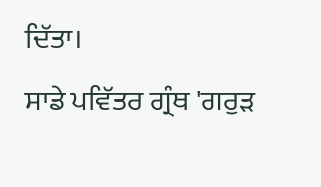ਦਿੱਤਾ।
ਸਾਡੇ ਪਵਿੱਤਰ ਗ੍ਰੰਥ 'ਗਰੁੜ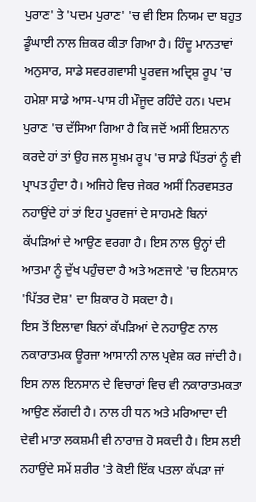ਪੁਰਾਣ' ਤੇ 'ਪਦਮ ਪੁਰਾਣ' 'ਚ ਵੀ ਇਸ ਨਿਯਮ ਦਾ ਬਹੁਤ ਡੂੰਘਾਈ ਨਾਲ ਜ਼ਿਕਰ ਕੀਤਾ ਗਿਆ ਹੈ। ਹਿੰਦੂ ਮਾਨਤਾਵਾਂ ਅਨੁਸਾਰ, ਸਾਡੇ ਸਵਰਗਵਾਸੀ ਪੂਰਵਜ ਅਦ੍ਰਿਸ਼ ਰੂਪ 'ਚ ਹਮੇਸ਼ਾ ਸਾਡੇ ਆਸ-ਪਾਸ ਹੀ ਮੌਜੂਦ ਰਹਿੰਦੇ ਹਨ। ਪਦਮ ਪੁਰਾਣ 'ਚ ਦੱਸਿਆ ਗਿਆ ਹੈ ਕਿ ਜਦੋਂ ਅਸੀਂ ਇਸ਼ਨਾਨ ਕਰਦੇ ਹਾਂ ਤਾਂ ਉਹ ਜਲ ਸੂਖ਼ਮ ਰੂਪ 'ਚ ਸਾਡੇ ਪਿੱਤਰਾਂ ਨੂੰ ਵੀ ਪ੍ਰਾਪਤ ਹੁੰਦਾ ਹੈ। ਅਜਿਹੇ ਵਿਚ ਜੇਕਰ ਅਸੀਂ ਨਿਰਵਸਤਰ ਨਹਾਉਂਦੇ ਹਾਂ ਤਾਂ ਇਹ ਪੂਰਵਜਾਂ ਦੇ ਸਾਹਮਣੇ ਬਿਨਾਂ ਕੱਪੜਿਆਂ ਦੇ ਆਉਣ ਵਰਗਾ ਹੈ। ਇਸ ਨਾਲ ਉਨ੍ਹਾਂ ਦੀ ਆਤਮਾ ਨੂੰ ਦੁੱਖ ਪਹੁੰਚਦਾ ਹੈ ਅਤੇ ਅਣਜਾਣੇ 'ਚ ਇਨਸਾਨ 'ਪਿੱਤਰ ਦੋਸ਼' ਦਾ ਸ਼ਿਕਾਰ ਹੋ ਸਕਦਾ ਹੈ।
ਇਸ ਤੋਂ ਇਲਾਵਾ ਬਿਨਾਂ ਕੱਪੜਿਆਂ ਦੇ ਨਹਾਉਣ ਨਾਲ ਨਕਾਰਾਤਮਕ ਊਰਜਾ ਆਸਾਨੀ ਨਾਲ ਪ੍ਰਵੇਸ਼ ਕਰ ਜਾਂਦੀ ਹੈ। ਇਸ ਨਾਲ ਇਨਸਾਨ ਦੇ ਵਿਚਾਰਾਂ ਵਿਚ ਵੀ ਨਕਾਰਾਤਮਕਤਾ ਆਉਣ ਲੱਗਦੀ ਹੈ। ਨਾਲ ਹੀ ਧਨ ਅਤੇ ਮਰਿਆਦਾ ਦੀ ਦੇਵੀ ਮਾਤਾ ਲਕਸ਼ਮੀ ਵੀ ਨਾਰਾਜ਼ ਹੋ ਸਕਦੀ ਹੈ। ਇਸ ਲਈ ਨਹਾਉਂਦੇ ਸਮੇਂ ਸ਼ਰੀਰ 'ਤੇ ਕੋਈ ਇੱਕ ਪਤਲਾ ਕੱਪੜਾ ਜਾਂ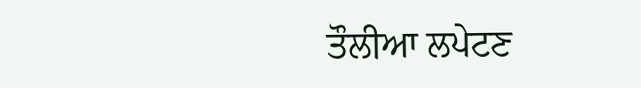ਤੌਲੀਆ ਲਪੇਟਣ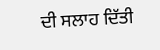ਦੀ ਸਲਾਹ ਦਿੱਤੀ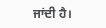ਜਾਂਦੀ ਹੈ।